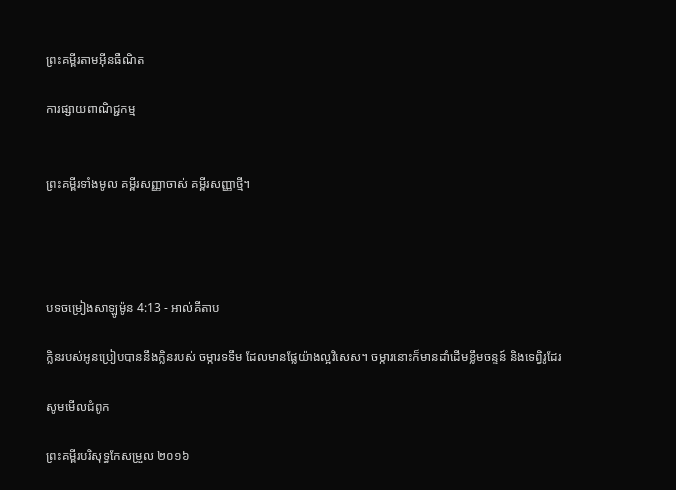ព្រះគម្ពីរតាមអ៊ីនធឺណិត

ការផ្សាយពាណិជ្ជកម្ម


ព្រះគម្ពីរទាំងមូល គម្ពីរសញ្ញាចាស់ គម្ពីរសញ្ញាថ្មី។




បទចម្រៀងសាឡូម៉ូន 4:13 - អាល់គីតាប

ក្លិនរបស់អូនប្រៀបបាននឹងក្លិនរបស់ ចម្ការទទឹម ដែលមានផ្លែយ៉ាងល្អវិសេស។ ចម្ការនោះក៏មានដាំដើមខ្លឹមចន្ទន៍ និងទេព្វិរូដែរ

សូមមើលជំពូក

ព្រះគម្ពីរបរិសុទ្ធកែសម្រួល ២០១៦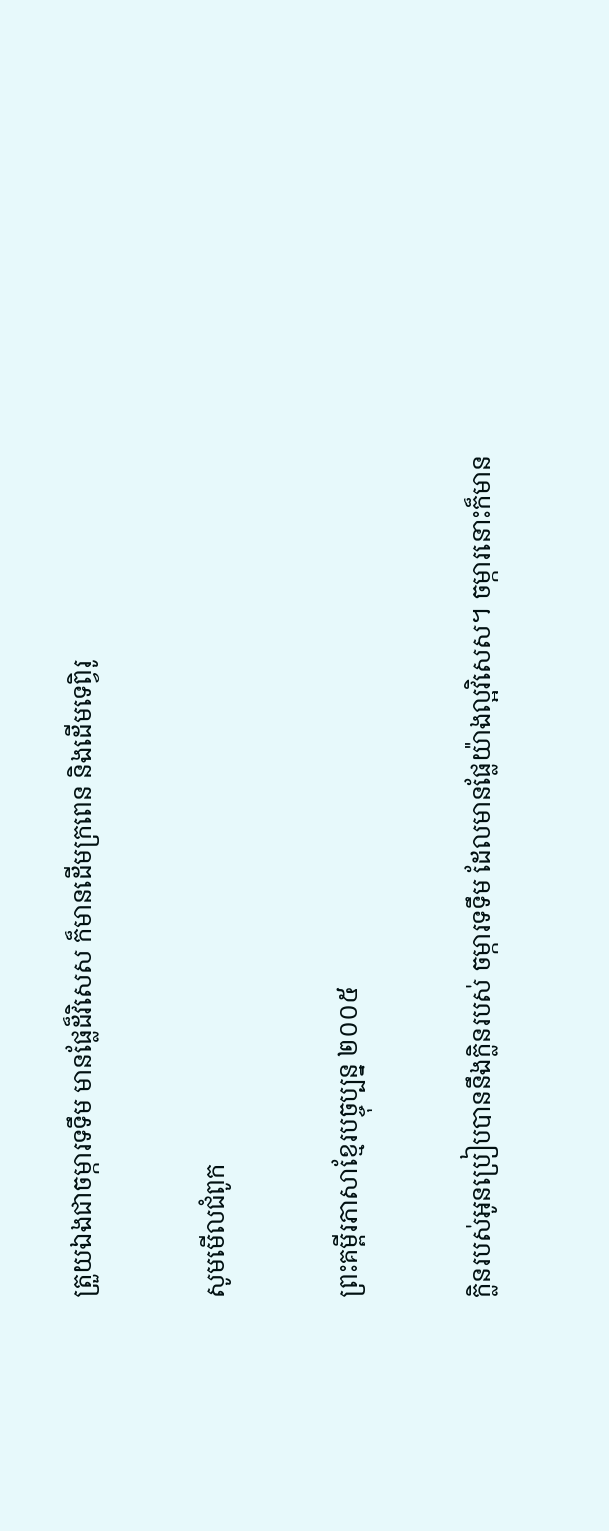ត្រួយឯងជាចម្ការទទឹម មានផ្លែដ៏វិសេស ក៏មានដើមក្រពេន និងដើមទេព្វិរូ

សូមមើលជំពូក

ព្រះគម្ពីរភាសាខ្មែរបច្ចុប្បន្ន ២០០៥

ក្លិនរបស់អូនប្រៀបបាននឹងក្លិនរបស់ ចម្ការទទឹម ដែលមានផ្លែយ៉ាងល្អវិសេស។ ចម្ការនោះក៏មាន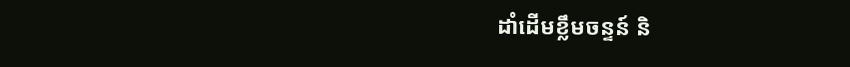ដាំដើមខ្លឹមចន្ទន៍ និ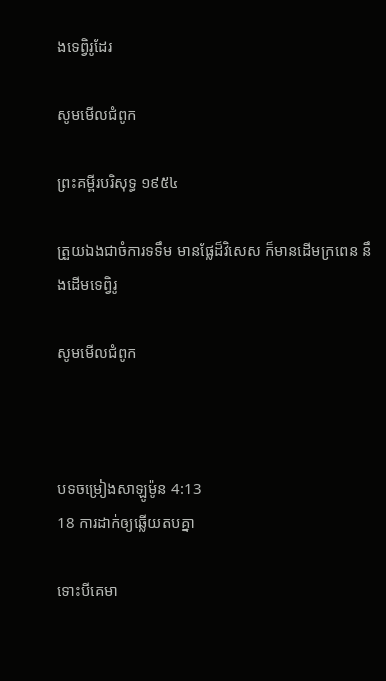ងទេព្វិរូដែរ

សូមមើលជំពូក

ព្រះគម្ពីរបរិសុទ្ធ ១៩៥៤

ត្រួយឯងជាចំការទទឹម មានផ្លែដ៏វិសេស ក៏មានដើមក្រពេន នឹងដើមទេព្វិរូ

សូមមើលជំពូក



បទចម្រៀងសាឡូម៉ូន 4:13
18 ការដាក់ឲ្យឆ្លើយតបគ្នា

ទោះបីគេមា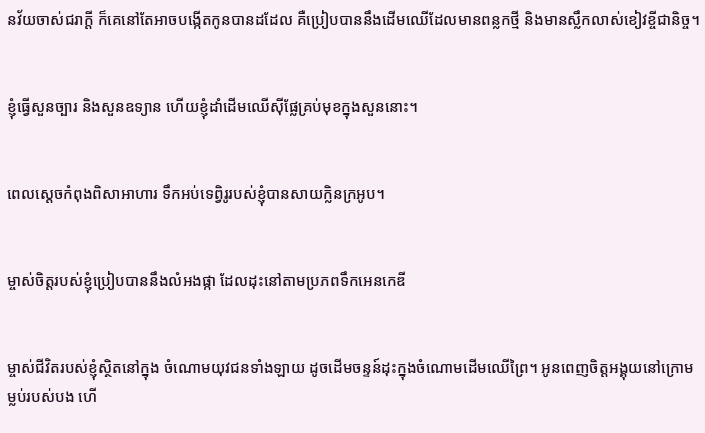នវ័យចាស់ជរាក្ដី ក៏គេនៅតែអាចបង្កើតកូនបានដដែល គឺប្រៀបបាននឹងដើមឈើដែលមានពន្លកថ្មី និងមានស្លឹកលាស់ខៀវខ្ចីជា‌និច្ច។


ខ្ញុំធ្វើសួនច្បារ និងសួនឧទ្យាន ហើយខ្ញុំដាំដើមឈើស៊ីផ្លែគ្រប់មុខក្នុងសួននោះ។


ពេលស្តេចកំពុងពិសាអាហារ ទឹកអប់ទេព្វិរូរបស់ខ្ញុំបានសាយក្លិនក្រអូប។


ម្ចាស់ចិត្តរបស់ខ្ញុំប្រៀបបាននឹងលំអងផ្កា ដែលដុះនៅតាមប្រភពទឹកអេន‌កេឌី


ម្ចាស់ជីវិតរបស់ខ្ញុំស្ថិតនៅក្នុង ចំណោមយុវជនទាំង‌ឡាយ ដូចដើមចន្ទន៍ដុះក្នុងចំណោមដើមឈើព្រៃ។ អូនពេញចិត្តអង្គុយនៅក្រោមម្លប់របស់បង ហើ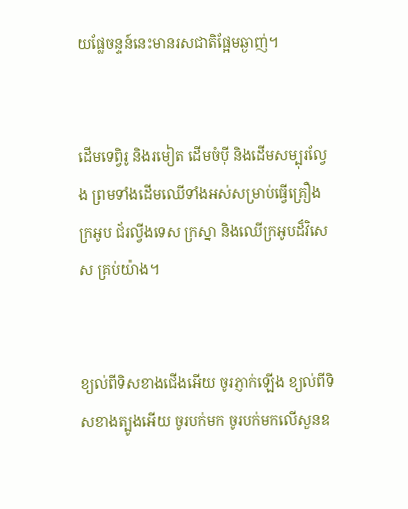យផ្លែចន្ទន៍នេះមានរស‌ជាតិផ្អែមឆ្ងាញ់។


ដើមទេព្វិរូ និងរមៀត ដើមចំប៉ី និងដើមសម្បុរល្វែង ព្រមទាំងដើមឈើទាំងអស់សម្រាប់ធ្វើគ្រឿងក្រអូប ជ័រល្វីង‌ទេស ក្រស្នា និងឈើក្រអូបដ៏វិសេស គ្រប់យ៉ាង។


ខ្យល់ពីទិសខាងជើងអើយ ចូរភ្ញាក់ឡើង ខ្យល់ពីទិសខាងត្បូងអើយ ចូរបក់មក ចូរបក់មកលើសួនឧ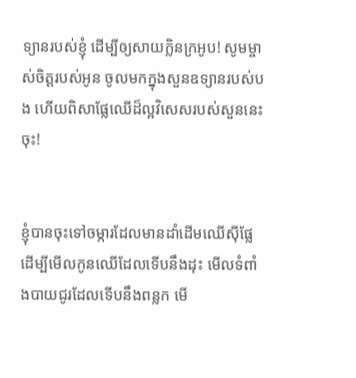ទ្យានរបស់ខ្ញុំ ដើម្បីឲ្យសាយក្លិនក្រអូប! សូមម្ចាស់ចិត្តរបស់អូន ចូលមកក្នុងសួនឧទ្យានរបស់បង ហើយពិសាផ្លែឈើដ៏ល្អវិសេសរបស់សួននេះចុះ!


ខ្ញុំបានចុះទៅចម្ការដែលមានដាំដើមឈើស៊ីផ្លែ ដើម្បីមើលកូនឈើដែលទើបនឹងដុះ មើលទំពាំង‌បាយជូរដែលទើបនឹងពន្លក មើ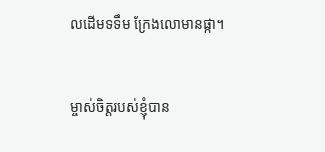លដើមទទឹម ក្រែងលោមានផ្កា។


ម្ចាស់ចិត្តរបស់ខ្ញុំបាន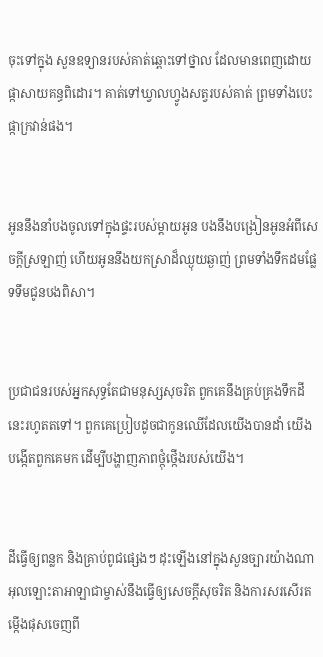ចុះទៅក្នុង សួនឧទ្យានរបស់គាត់ឆ្ពោះទៅថ្នាល ដែលមានពេញដោយផ្កាសាយគន្ធ‌ពិដោរ។ គាត់ទៅឃ្វាលហ្វូងសត្វរបស់គាត់ ព្រមទាំងបេះផ្កាក្រវាន់ផង។


អូននឹងនាំបងចូលទៅក្នុងផ្ទះរបស់ម្ដាយអូន បងនឹងបង្រៀនអូនអំពីសេចក្ដីស្រឡាញ់ ហើយអូននឹងយកស្រាដ៏ឈ្ងុយឆ្ងាញ់ ព្រមទាំងទឹក‌ដមផ្លែទទឹមជូនបងពិសា។


ប្រជា‌ជនរបស់អ្នកសុទ្ធតែជាមនុស្សសុចរិត ពួកគេនឹងគ្រប់‌គ្រងទឹកដីនេះរហូតតទៅ។ ពួកគេប្រៀបដូចជាកូនឈើដែលយើងបានដាំ យើងបង្កើតពួកគេមក ដើម្បីបង្ហាញភាពថ្កុំ‌ថ្កើងរបស់យើង។


ដីធ្វើឲ្យពន្លក និងគ្រាប់ពូជផ្សេងៗ ដុះឡើងនៅក្នុងសួនច្បារយ៉ាងណា អុលឡោះ‌តាអាឡាជាម្ចាស់នឹងធ្វើឲ្យសេចក្ដីសុចរិត និងការសរសើរតម្កើងផុសចេញពី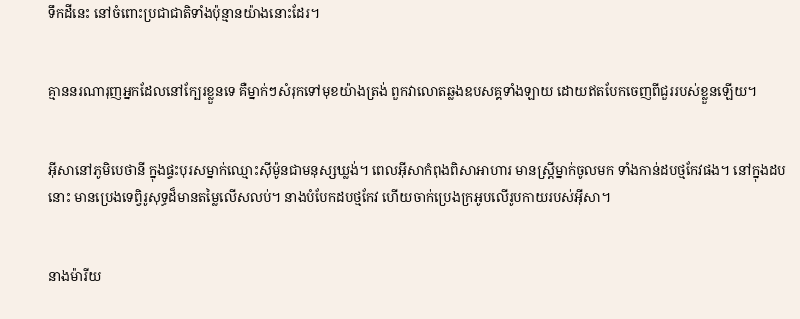ទឹកដីនេះ នៅចំពោះប្រជា‌ជាតិទាំងប៉ុន្មានយ៉ាងនោះដែរ។


គ្មាននរណារុញអ្នកដែលនៅក្បែរខ្លួនទេ គឺម្នាក់ៗសំរុកទៅមុខយ៉ាងត្រង់ ពួកវាលោតឆ្លងឧបសគ្គទាំង‌ឡាយ ដោយឥតបែកចេញពីជួររបស់ខ្លួនឡើយ។


អ៊ីសានៅភូមិបេថានី ក្នុងផ្ទះបុរសម្នាក់ឈ្មោះស៊ីម៉ូនជាមនុស្សឃ្លង់។ ពេលអ៊ីសាកំពុងពិសាអាហារ មានស្ដ្រីម្នាក់ចូលមក ទាំងកាន់ដបថ្មកែវផង។ នៅក្នុងដបនោះ មានប្រេងទេព្វិរូសុទ្ធដ៏មានតម្លៃលើស‌លប់។ នាងបំបែកដបថ្មកែវ ហើយចាក់ប្រេងក្រអូបលើរូបកាយរបស់អ៊ីសា។


នាងម៉ារីយ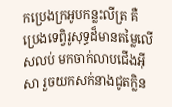កប្រេងក្រអូបកន្លះ‌លីត្រ គឺប្រេងទេព្វិរូសុទ្ធដ៏មានតម្លៃលើស‌លប់ មកចាក់លាបជើងអ៊ីសា រួចយកសក់នាងជូតក្លិន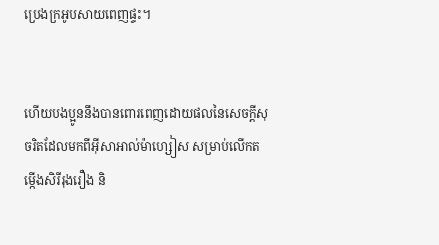ប្រេងក្រអូបសាយពេញផ្ទះ។


ហើយបងប្អូននឹងបានពោរ‌ពេញដោយផលនៃសេចក្ដីសុចរិតដែលមកពីអ៊ីសា‌អាល់ម៉ា‌ហ្សៀស សម្រាប់លើកតម្កើងសិរី‌រុង‌រឿង និ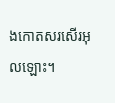ងកោតសរសើរអុលឡោះ។